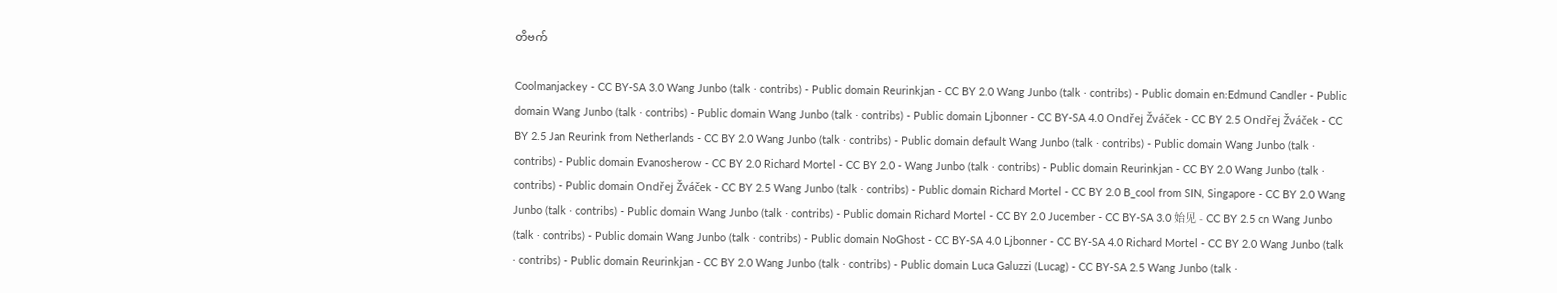တိဗက်

Coolmanjackey - CC BY-SA 3.0 Wang Junbo (talk · contribs) - Public domain Reurinkjan - CC BY 2.0 Wang Junbo (talk · contribs) - Public domain en:Edmund Candler - Public domain Wang Junbo (talk · contribs) - Public domain Wang Junbo (talk · contribs) - Public domain Ljbonner - CC BY-SA 4.0 Ondřej Žváček - CC BY 2.5 Ondřej Žváček - CC BY 2.5 Jan Reurink from Netherlands - CC BY 2.0 Wang Junbo (talk · contribs) - Public domain default Wang Junbo (talk · contribs) - Public domain Wang Junbo (talk · contribs) - Public domain Evanosherow - CC BY 2.0 Richard Mortel - CC BY 2.0 - Wang Junbo (talk · contribs) - Public domain Reurinkjan - CC BY 2.0 Wang Junbo (talk · contribs) - Public domain Ondřej Žváček - CC BY 2.5 Wang Junbo (talk · contribs) - Public domain Richard Mortel - CC BY 2.0 B_cool from SIN, Singapore - CC BY 2.0 Wang Junbo (talk · contribs) - Public domain Wang Junbo (talk · contribs) - Public domain Richard Mortel - CC BY 2.0 Jucember - CC BY-SA 3.0 始见 - CC BY 2.5 cn Wang Junbo (talk · contribs) - Public domain Wang Junbo (talk · contribs) - Public domain NoGhost - CC BY-SA 4.0 Ljbonner - CC BY-SA 4.0 Richard Mortel - CC BY 2.0 Wang Junbo (talk · contribs) - Public domain Reurinkjan - CC BY 2.0 Wang Junbo (talk · contribs) - Public domain Luca Galuzzi (Lucag) - CC BY-SA 2.5 Wang Junbo (talk ·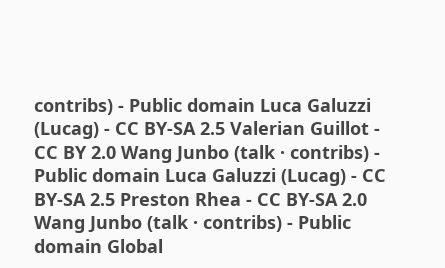contribs) - Public domain Luca Galuzzi (Lucag) - CC BY-SA 2.5 Valerian Guillot - CC BY 2.0 Wang Junbo (talk · contribs) - Public domain Luca Galuzzi (Lucag) - CC BY-SA 2.5 Preston Rhea - CC BY-SA 2.0 Wang Junbo (talk · contribs) - Public domain Global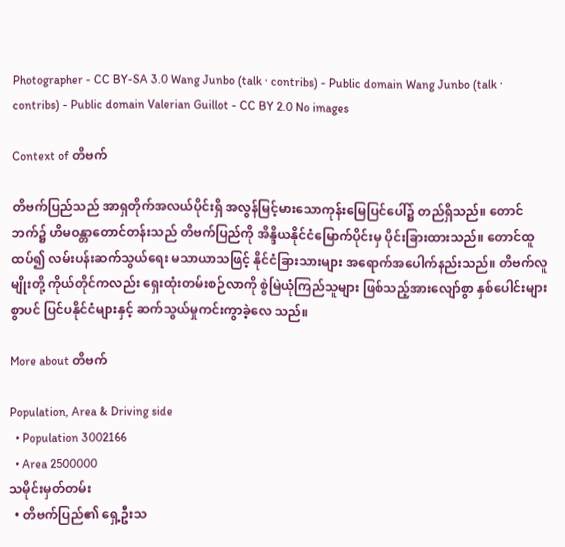Photographer - CC BY-SA 3.0 Wang Junbo (talk · contribs) - Public domain Wang Junbo (talk · contribs) - Public domain Valerian Guillot - CC BY 2.0 No images

Context of တိဗက်

တိဗက်ပြည်သည် အာရှတိုက်အလယ်ပိုင်းရှိ အလွန်မြင့်မားသောကုန်းမြေပြင်ပေါ်၌ တည်ရှိသည်။ တောင်ဘက်၌ ဟိမဝန္တာတောင်တန်းသည် တိဗက်ပြည်ကို အိန္ဒိယနိုင်ငံမြောက်ပိုင်းမှ ပိုင်းခြားထားသည်။ တောင်ထူထပ်၍ လမ်းပန်းဆက်သွယ်ရေး မသာယာသဖြင့် နိုင်ငံခြားသားများ အရောက်အပေါက်နည်းသည်။ တိဗက်လူမျိုးတို့ ကိုယ်တိုင်ကလည်း ရှေးထုံးတမ်းစဉ်လာကို စွဲမြဲယုံကြည်သူများ ဖြစ်သည့်အားလျော်စွာ နှစ်ပေါင်းများစွာပင် ပြင်ပနိုင်ငံများနှင့် ဆက်သွယ်မှုကင်းကွာခဲ့လေ သည်။

More about တိဗက်

Population, Area & Driving side
  • Population 3002166
  • Area 2500000
သမိုင်းမှတ်တမ်း
  • တိဗက်ပြည်၏ ရှေ့ဦးသ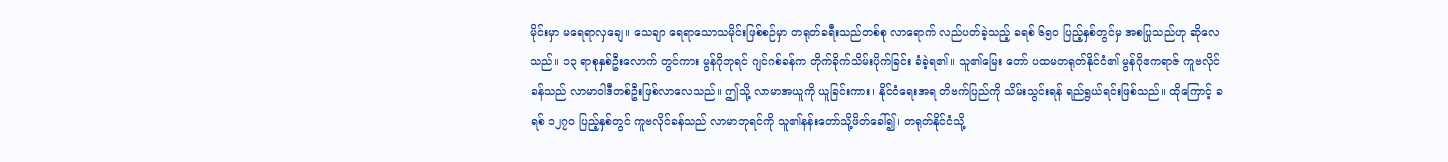မိုင်းမှာ မရေရာလှချေ။ သေချာ ရေရာသောသမိုင်းဖြစ်စဉ်မှာ တရုတ်ခရီးသည်တစ်စု လာရောက် လည်ပတ်ခဲ့သည့် ခရစ် ၆၅ဝ ပြည့်နှစ်တွင်မှ အစပြုသည်ဟု ဆိုလေသည်။ ၁၃ ရာစုနှစ်ဦးလောက် တွင်ကား မွန်ဂိုဘုရင် ဂျင်ဂစ်ခန်က တိုက်ခိုက်သိမ်းပိုက်ခြင်း ခံခဲ့ရ၏။ သူ၏မြေး တော် ပထမတရုတ်နိုင်ငံ၏ မွန်ဂိုဧကရာဇ် ကူဗလိုင်ခန်သည် လာမာဝါဒီတစ်ဦးဖြစ်လာလေသည်။ ဤသို့ လာမာအယူကို ယူခြင်းကား၊ နိုင်ငံရေးအရ တိဗက်ပြည်ကို သိမ်းသွင်းရန် ရည်ရွယ်ရင်းဖြစ်သည်။ ထိုကြောင့် ခရစ် ၁၂၇ဝ ပြည့်နှစ်တွင် ကူဗလိုင်ခန်သည် လာမာဘုရင်ကို သူ၏နန်းတော်သို့ဖိတ်ခေါ်၍၊ တရုတ်နိုင်ငံသို့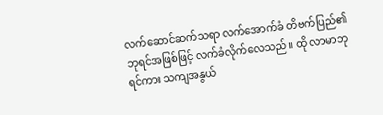လက်ဆောင်ဆက်သရာ လက်အောက်ခံ တိဗက်ပြည်၏ ဘုရင်အဖြစ်ဖြင့် လက်ခံလိုက်လေသည်။ ထို လာမာဘုရင်ကား သကျအနွယ်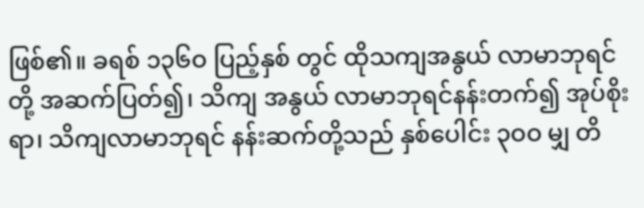ဖြစ်၏။ ခရစ် ၁၃၆ဝ ပြည့်နှစ် တွင် ထိုသကျအနွယ် လာမာဘုရင်တို့ အဆက်ပြတ်၍၊ သိကျ အနွယ် လာမာဘုရင်နန်းတက်၍ အုပ်စိုးရာ၊ သိကျလာမာဘုရင် နန်းဆက်တို့သည် နှစ်ပေါင်း ၃ဝဝ မျှ တိ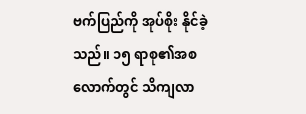ဗက်ပြည်ကို အုပ်စိုး နိုင်ခဲ့သည်။ ၁၅ ရာစု၏အစလောက်တွင် သိကျလာ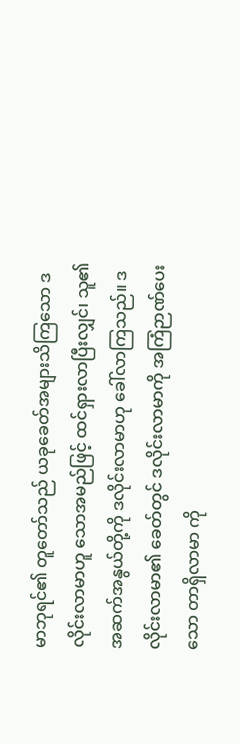မာဘုရင်၏ တူတော်သည် ယခုခေတ်အများသိကြသော ဒလိုင်းလာမာဟူ သောအမည်ဖြင့် ထင်ရှားလာပြီးလျှင်၊ သူ၏အဆက်အနွယ်တို့ကို ဒလိုင်းလာမာဟု ခေါ်လာကြသည်။ ဒလိုင်းလာမာ၏ ခေတ်တွင် ဒလိုင်းလာမာကို အကြံဉာဏ်ပေးသော တာရှိလာမာ ကို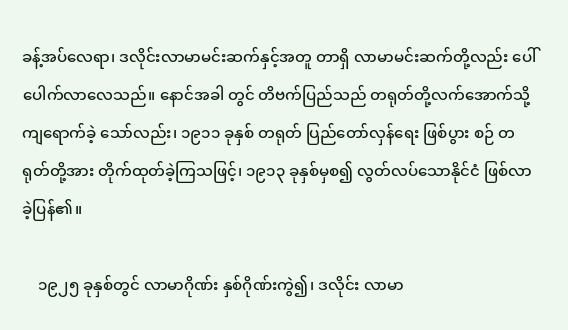ခန့်အပ်လေရာ၊ ဒလိုင်းလာမာမင်းဆက်နှင့်အတူ တာရှိ လာမာမင်းဆက်တို့လည်း ပေါ်ပေါက်လာလေသည်။ နောင်အခါ တွင် တိဗက်ပြည်သည် တရုတ်တို့လက်အောက်သို့ ကျရောက်ခဲ့ သော်လည်း၊ ၁၉၁၁ ခုနှစ် တရုတ် ပြည်တော်လှန်ရေး ဖြစ်ပွား စဉ် တရုတ်တို့အား တိုက်ထုတ်ခဲ့ကြသဖြင့်၊ ၁၉၁၃ ခုနှစ်မှစ၍ လွတ်လပ်သောနိုင်ငံ ဖြစ်လာခဲ့ပြန်၏။

    ၁၉၂၅ ခုနှစ်တွင် လာမာဂိုဏ်း နှစ်ဂိုဏ်းကွဲ၍၊ ဒလိုင်း လာမာ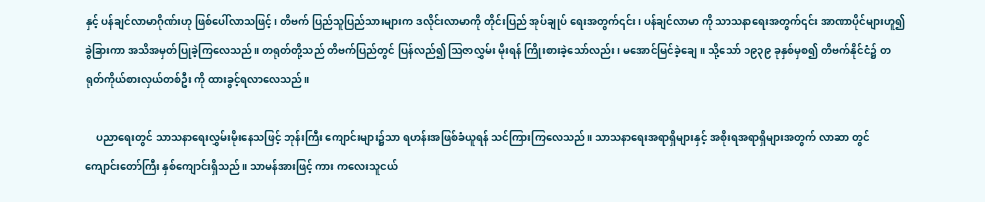နှင့် ပန်ချင်လာမာဂိုဏ်းဟု ဖြစ်ပေါ်လာသဖြင့်၊ တိဗက် ပြည်သူပြည်သားများက ဒလိုင်းလာမာကို တိုင်းပြည် အုပ်ချုပ် ရေးအတွက်၎င်း၊ ပန်ချင်လာမာ ကို သာသနာရေးအတွက်၎င်း အာဏာပိုင်များဟူ၍ ခွဲခြားကာ အသိအမှတ်ပြုခဲ့ကြလေသည်။ တရုတ်တို့သည် တိဗက်ပြည်တွင် ပြန်လည်၍ ဩဇာလွှမ်း မိုးရန် ကြိုးစားခဲ့သော်လည်း၊ မအောင်မြင်ခဲ့ချေ။ သို့သော် ၁၉၃၉ ခုနှစ်မှစ၍ တိဗက်နိုင်ငံ၌ တရုတ်ကိုယ်စားလှယ်တစ်ဦး ကို ထားခွင့်ရလာလေသည်။

    ပညာရေးတွင် သာသနာရေးလွှမ်းမိုးနေသဖြင့် ဘုန်းကြီး ကျောင်းများ၌သာ ရဟန်းအဖြစ်ခံယူရန် သင်ကြားကြလေသည်။ သာသနာရေးအရာရှိများနှင့် အစိုးရအရာရှိများအတွက် လာဆာ တွင် ကျောင်းတော်ကြီး နှစ်ကျောင်းရှိသည်။ သာမန်အားဖြင့် ကား ကလေးသူငယ်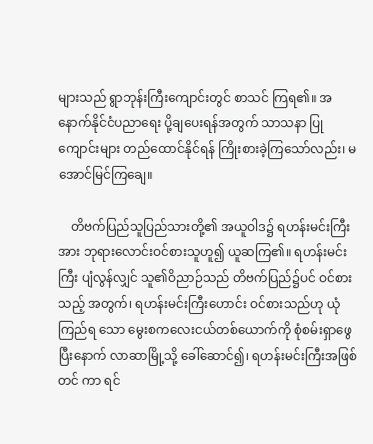များသည် ရွာဘုန်းကြီးကျောင်းတွင် စာသင် ကြရ၏။ အနောက်နိုင်ငံပညာရေး ပို့ချပေးရန်အတွက် သာသနာ ပြုကျောင်းများ တည်ထောင်နိုင်ရန် ကြိုးစားခဲ့ကြသော်လည်း၊ မအောင်မြင်ကြချေ။

    တိဗက်ပြည်သူပြည်သားတို့၏ အယူဝါဒ၌ ရဟန်းမင်းကြီး အား ဘုရားလောင်းဝင်စားသူဟူ၍ ယူဆကြ၏။ ရဟန်းမင်းကြီး ပျံလွန်လျှင် သူ၏ဝိညာဉ်သည် တိဗက်ပြည်၌ပင် ဝင်စားသည့် အတွက်၊ ရဟန်းမင်းကြီးဟောင်း ဝင်စားသည်ဟု ယုံကြည်ရ သော မွေးစကလေးငယ်တစ်ယောက်ကို စုံစမ်းရှာဖွေပြီးနောက် လာဆာမြို့သို့ ခေါ်ဆောင်၍၊ ရဟန်းမင်းကြီးအဖြစ် တင် ကာ ရင်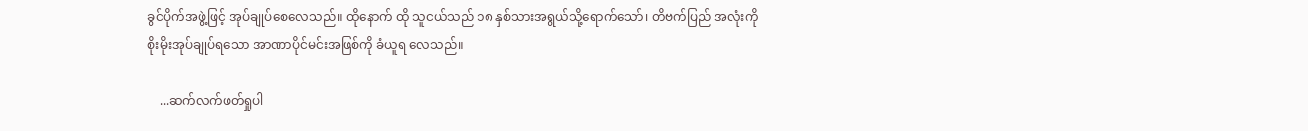ခွင်ပိုက်အဖွဲ့ဖြင့် အုပ်ချုပ်စေလေသည်။ ထိုနောက် ထို သူငယ်သည် ၁၈ နှစ်သားအရွယ်သို့ရောက်သော်၊ တိဗက်ပြည် အလုံးကို စိုးမိုးအုပ်ချုပ်ရသော အာဏာပိုင်မင်းအဖြစ်ကို ခံယူရ လေသည်။

    ...ဆက်လက်ဖတ်ရှုပါ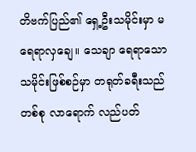တိဗက်ပြည်၏ ရှေ့ဦးသမိုင်းမှာ မရေရာလှချေ။ သေချာ ရေရာသောသမိုင်းဖြစ်စဉ်မှာ တရုတ်ခရီးသည်တစ်စု လာရောက် လည်ပတ်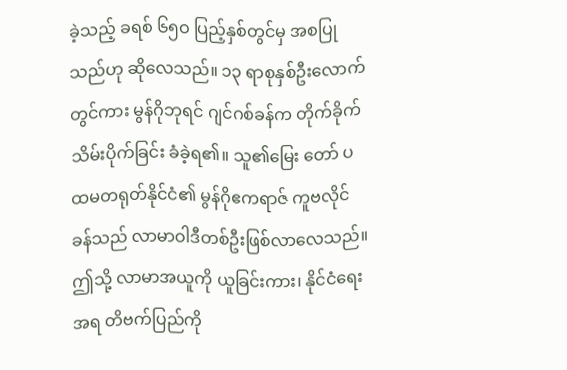ခဲ့သည့် ခရစ် ၆၅ဝ ပြည့်နှစ်တွင်မှ အစပြုသည်ဟု ဆိုလေသည်။ ၁၃ ရာစုနှစ်ဦးလောက် တွင်ကား မွန်ဂိုဘုရင် ဂျင်ဂစ်ခန်က တိုက်ခိုက်သိမ်းပိုက်ခြင်း ခံခဲ့ရ၏။ သူ၏မြေး တော် ပထမတရုတ်နိုင်ငံ၏ မွန်ဂိုဧကရာဇ် ကူဗလိုင်ခန်သည် လာမာဝါဒီတစ်ဦးဖြစ်လာလေသည်။ ဤသို့ လာမာအယူကို ယူခြင်းကား၊ နိုင်ငံရေးအရ တိဗက်ပြည်ကို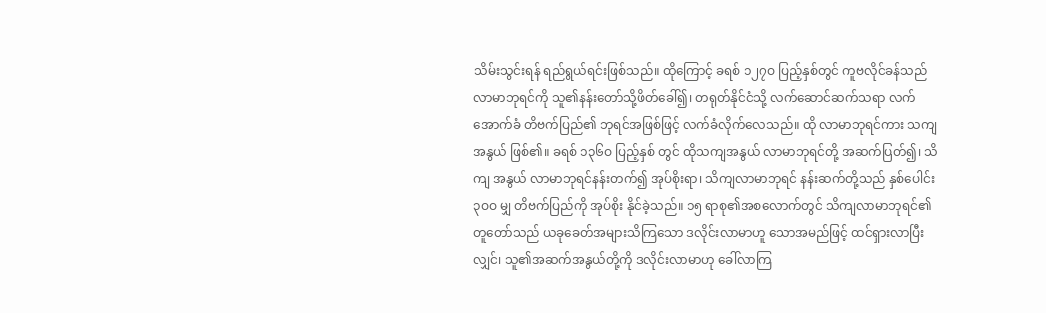သိမ်းသွင်းရန် ရည်ရွယ်ရင်းဖြစ်သည်။ ထိုကြောင့် ခရစ် ၁၂၇ဝ ပြည့်နှစ်တွင် ကူဗလိုင်ခန်သည် လာမာဘုရင်ကို သူ၏နန်းတော်သို့ဖိတ်ခေါ်၍၊ တရုတ်နိုင်ငံသို့ လက်ဆောင်ဆက်သရာ လက်အောက်ခံ တိဗက်ပြည်၏ ဘုရင်အဖြစ်ဖြင့် လက်ခံလိုက်လေသည်။ ထို လာမာဘုရင်ကား သကျအနွယ် ဖြစ်၏။ ခရစ် ၁၃၆ဝ ပြည့်နှစ် တွင် ထိုသကျအနွယ် လာမာဘုရင်တို့ အဆက်ပြတ်၍၊ သိကျ အနွယ် လာမာဘုရင်နန်းတက်၍ အုပ်စိုးရာ၊ သိကျလာမာဘုရင် နန်းဆက်တို့သည် နှစ်ပေါင်း ၃ဝဝ မျှ တိဗက်ပြည်ကို အုပ်စိုး နိုင်ခဲ့သည်။ ၁၅ ရာစု၏အစလောက်တွင် သိကျလာမာဘုရင်၏ တူတော်သည် ယခုခေတ်အများသိကြသော ဒလိုင်းလာမာဟူ သောအမည်ဖြင့် ထင်ရှားလာပြီးလျှင်၊ သူ၏အဆက်အနွယ်တို့ကို ဒလိုင်းလာမာဟု ခေါ်လာကြ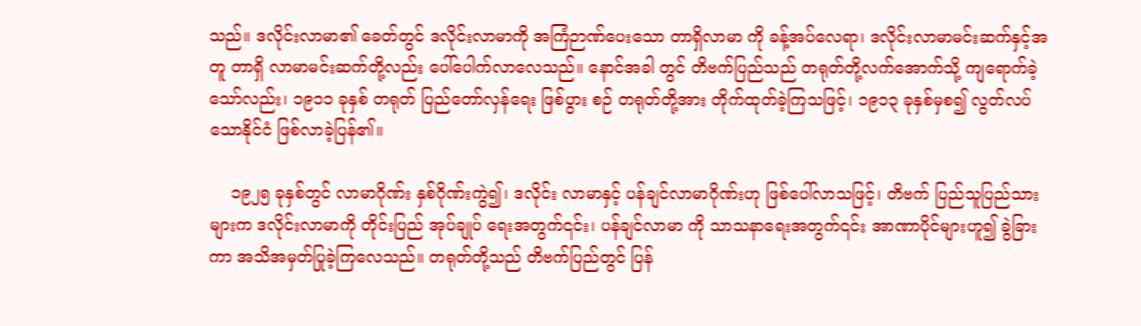သည်။ ဒလိုင်းလာမာ၏ ခေတ်တွင် ဒလိုင်းလာမာကို အကြံဉာဏ်ပေးသော တာရှိလာမာ ကို ခန့်အပ်လေရာ၊ ဒလိုင်းလာမာမင်းဆက်နှင့်အတူ တာရှိ လာမာမင်းဆက်တို့လည်း ပေါ်ပေါက်လာလေသည်။ နောင်အခါ တွင် တိဗက်ပြည်သည် တရုတ်တို့လက်အောက်သို့ ကျရောက်ခဲ့ သော်လည်း၊ ၁၉၁၁ ခုနှစ် တရုတ် ပြည်တော်လှန်ရေး ဖြစ်ပွား စဉ် တရုတ်တို့အား တိုက်ထုတ်ခဲ့ကြသဖြင့်၊ ၁၉၁၃ ခုနှစ်မှစ၍ လွတ်လပ်သောနိုင်ငံ ဖြစ်လာခဲ့ပြန်၏။

    ၁၉၂၅ ခုနှစ်တွင် လာမာဂိုဏ်း နှစ်ဂိုဏ်းကွဲ၍၊ ဒလိုင်း လာမာနှင့် ပန်ချင်လာမာဂိုဏ်းဟု ဖြစ်ပေါ်လာသဖြင့်၊ တိဗက် ပြည်သူပြည်သားများက ဒလိုင်းလာမာကို တိုင်းပြည် အုပ်ချုပ် ရေးအတွက်၎င်း၊ ပန်ချင်လာမာ ကို သာသနာရေးအတွက်၎င်း အာဏာပိုင်များဟူ၍ ခွဲခြားကာ အသိအမှတ်ပြုခဲ့ကြလေသည်။ တရုတ်တို့သည် တိဗက်ပြည်တွင် ပြန်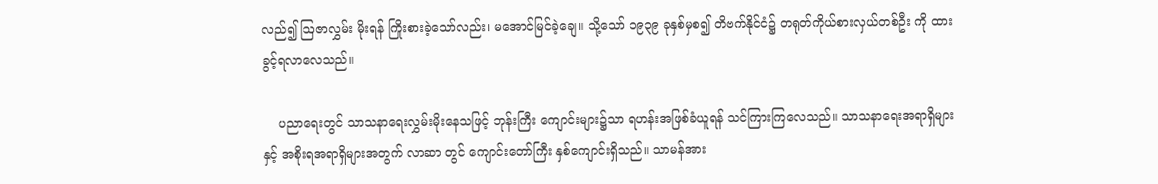လည်၍ ဩဇာလွှမ်း မိုးရန် ကြိုးစားခဲ့သော်လည်း၊ မအောင်မြင်ခဲ့ချေ။ သို့သော် ၁၉၃၉ ခုနှစ်မှစ၍ တိဗက်နိုင်ငံ၌ တရုတ်ကိုယ်စားလှယ်တစ်ဦး ကို ထားခွင့်ရလာလေသည်။

    ပညာရေးတွင် သာသနာရေးလွှမ်းမိုးနေသဖြင့် ဘုန်းကြီး ကျောင်းများ၌သာ ရဟန်းအဖြစ်ခံယူရန် သင်ကြားကြလေသည်။ သာသနာရေးအရာရှိများနှင့် အစိုးရအရာရှိများအတွက် လာဆာ တွင် ကျောင်းတော်ကြီး နှစ်ကျောင်းရှိသည်။ သာမန်အား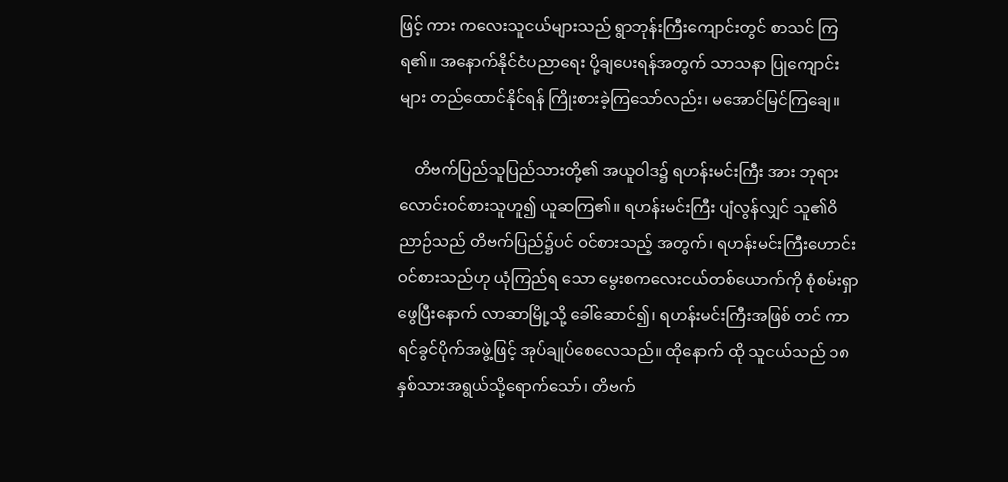ဖြင့် ကား ကလေးသူငယ်များသည် ရွာဘုန်းကြီးကျောင်းတွင် စာသင် ကြရ၏။ အနောက်နိုင်ငံပညာရေး ပို့ချပေးရန်အတွက် သာသနာ ပြုကျောင်းများ တည်ထောင်နိုင်ရန် ကြိုးစားခဲ့ကြသော်လည်း၊ မအောင်မြင်ကြချေ။

    တိဗက်ပြည်သူပြည်သားတို့၏ အယူဝါဒ၌ ရဟန်းမင်းကြီး အား ဘုရားလောင်းဝင်စားသူဟူ၍ ယူဆကြ၏။ ရဟန်းမင်းကြီး ပျံလွန်လျှင် သူ၏ဝိညာဉ်သည် တိဗက်ပြည်၌ပင် ဝင်စားသည့် အတွက်၊ ရဟန်းမင်းကြီးဟောင်း ဝင်စားသည်ဟု ယုံကြည်ရ သော မွေးစကလေးငယ်တစ်ယောက်ကို စုံစမ်းရှာဖွေပြီးနောက် လာဆာမြို့သို့ ခေါ်ဆောင်၍၊ ရဟန်းမင်းကြီးအဖြစ် တင် ကာ ရင်ခွင်ပိုက်အဖွဲ့ဖြင့် အုပ်ချုပ်စေလေသည်။ ထိုနောက် ထို သူငယ်သည် ၁၈ နှစ်သားအရွယ်သို့ရောက်သော်၊ တိဗက်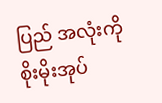ပြည် အလုံးကို စိုးမိုးအုပ်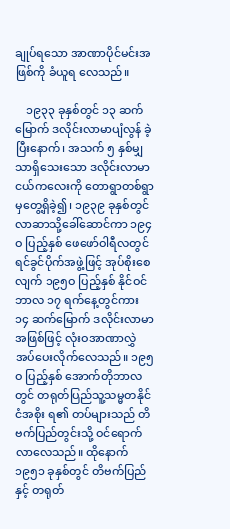ချုပ်ရသော အာဏာပိုင်မင်းအဖြစ်ကို ခံယူရ လေသည်။

    ၁၉၃၃ ခုနှစ်တွင် ၁၃ ဆက်မြောက် ဒလိုင်းလာမာပျံလွန် ခဲ့ပြီးနောက်၊ အသက် ၅ နှစ်မျှသာရှိသေးသော ဒလိုင်းလာမာ ငယ်ကလေးကို တောရွာတစ်ရွာမှတွေ့ရှိခဲ့၍၊ ၁၉၃၉ ခုနှစ်တွင် လာဆာသို့ခေါ်ဆောင်ကာ ၁၉၄ဝ ပြည့်နှစ် ဖေ‌ဖော်ဝါရီလတွင် ရင်ခွင်ပိုက်အဖွဲ့ဖြင့် အုပ်စိုးစေလျက် ၁၉၅ဝ ပြည့်နှစ် နိုင်ဝင်ဘာလ ၁၇ ရက်နေ့တွင်ကား ၁၄ ဆက်မြောက် ဒလိုင်းလာမာအဖြစ်ဖြင့် လုံးဝအာဏာလွှဲအပ်ပေးလိုက်လေသည်။ ၁၉၅ဝ ပြည့်နှစ် အောက်တိုဘာလတွင် တရုတ်ပြည်သူ့သမ္မတနိုင်ငံအစိုး ရ၏ တပ်များသည် တိဗက်ပြည်တွင်းသို့ ဝင်ရောက်လာလေသည်။ ထိုနောက် ၁၉၅၁ ခုနှစ်တွင် တိဗက်ပြည်နှင့် တရုတ်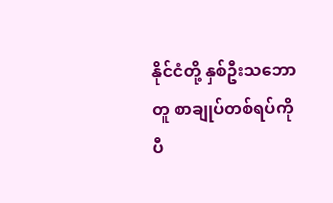နိုင်ငံတို့ နှစ်ဦးသဘောတူ စာချုပ်တစ်ရပ်ကို ပီ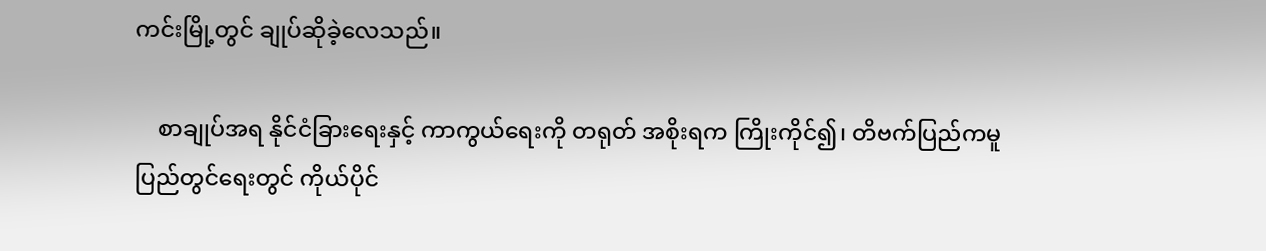ကင်းမြို့တွင် ချုပ်ဆိုခဲ့လေသည်။

    စာချုပ်အရ နိုင်ငံခြားရေးနှင့် ကာကွယ်ရေးကို တရုတ် အစိုးရက ကြိုးကိုင်၍၊ တိဗက်ပြည်ကမူ ပြည်တွင်ရေးတွင် ကိုယ်ပိုင်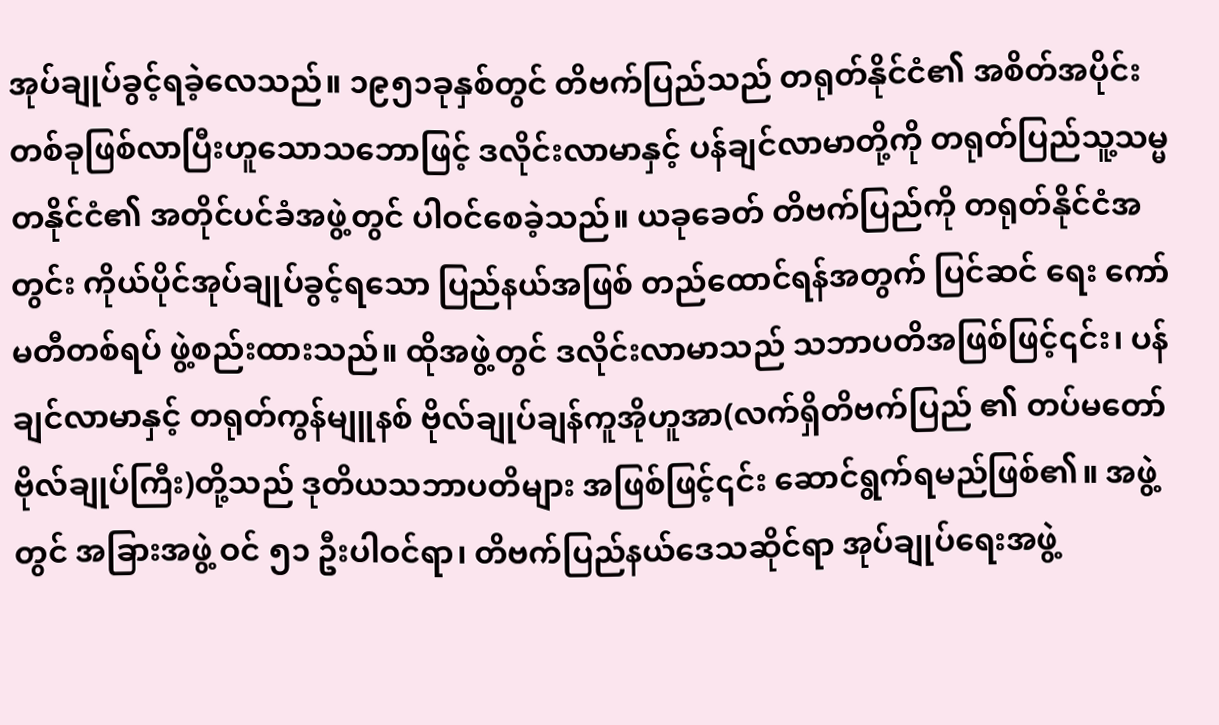အုပ်ချုပ်ခွင့်ရခဲ့လေသည်။ ၁၉၅၁ခုနှစ်တွင် တိဗက်ပြည်သည် တရုတ်နိုင်ငံ၏ အစိတ်အပိုင်း တစ်ခုဖြစ်လာပြီးဟူသောသဘောဖြင့် ဒလိုင်းလာမာနှင့် ပန်ချင်လာမာတို့ကို တရုတ်ပြည်သူ့သမ္မတနိုင်ငံ၏ အတိုင်ပင်ခံအဖွဲ့တွင် ပါဝင်စေခဲ့သည်။ ယခုခေတ် တိဗက်ပြည်ကို တရုတ်နိုင်ငံအတွင်း ကိုယ်ပိုင်အုပ်ချုပ်ခွင့်ရသော ပြည်နယ်အဖြစ် တည်ထောင်ရန်အတွက် ပြင်ဆင် ရေး ကော်မတီတစ်ရပ် ဖွဲ့စည်းထားသည်။ ထိုအဖွဲ့တွင် ဒလိုင်းလာမာသည် သဘာပတိအဖြစ်ဖြင့်၎င်း၊ ပန်ချင်လာမာနှင့် တရုတ်ကွန်မျူနစ် ဗိုလ်ချုပ်ချန်ကူအိုဟူအာ(လက်ရှိတိဗက်ပြည် ၏ တပ်မတော်ဗိုလ်ချုပ်ကြီး)တို့သည် ဒုတိယသဘာပတိများ အဖြစ်ဖြင့်၎င်း ဆောင်ရွက်ရမည်ဖြစ်၏။ အဖွဲ့တွင် အခြားအဖွဲ့ ဝင် ၅၁ ဦးပါဝင်ရာ၊ တိဗက်ပြည်နယ်ဒေသဆိုင်ရာ အုပ်ချုပ်ရေးအဖွဲ့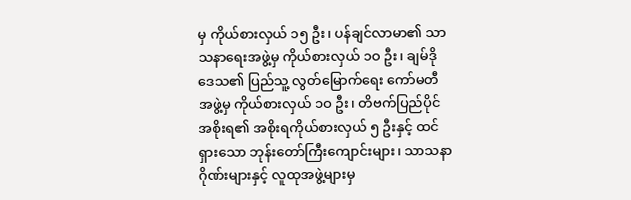မှ ကိုယ်စားလှယ် ၁၅ ဦး၊ ပန်ချင်လာမာ၏ သာသနာရေးအဖွဲ့မှ ကိုယ်စားလှယ် ၁ဝ ဦး၊ ချမ်ဒိုဒေသ၏ ပြည်သူ့ လွတ်မြောက်ရေး ကော်မတီအဖွဲ့မှ ကိုယ်စားလှယ် ၁ဝ ဦး၊ တိဗက်ပြည်ပိုင်အစိုးရ၏ အစိုးရကိုယ်စားလှယ် ၅ ဦးနှင့် ထင် ရှားသော ဘုန်းတော်ကြီးကျောင်းများ၊ သာသနာဂိုဏ်းများနှင့် လူထုအဖွဲ့များမှ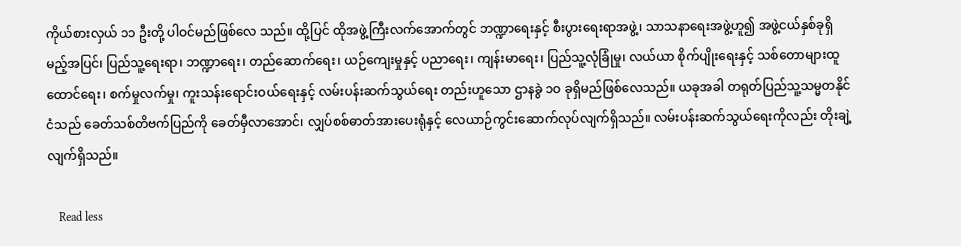ကိုယ်စားလှယ် ၁၁ ဦးတို့ ပါဝင်မည်ဖြစ်လေ သည်။ ထို့ပြင် ထိုအဖွဲ့ကြီးလက်အောက်တွင် ဘဏ္ဍာရေးနှင့် စီးပွားရေးရာအဖွဲ့၊ သာသနာရေးအဖွဲ့ဟူ၍ အဖွဲ့ငယ်နှစ်ခုရှိမည့်အပြင်၊ ပြည်သူ့ရေးရာ၊ ဘဏ္ဍာရေး၊ တည်ဆောက်ရေး၊ ယဉ်ကျေးမှုနှင့် ပညာရေး၊ ကျန်းမာရေး၊ ပြည်သူ့လုံခြုံမှု၊ လယ်ယာ စိုက်ပျိုးရေးနှင့် သစ်တောများထူထောင်ရေး၊ စက်မှုလက်မှု၊ ကူးသန်းရောင်းဝယ်ရေးနှင့် လမ်းပန်းဆက်သွယ်ရေး တည်းဟူသော ဌာနခွဲ ၁ဝ ခုရှိမည်ဖြစ်လေသည်။ ယခုအခါ တရုတ်ပြည်သူ့သမ္မတနိုင်ငံသည် ခေတ်သစ်တိဗက်ပြည်ကို ခေတ်မှီလာအောင်၊ လျှပ်စစ်ဓာတ်အားပေးရုံနှင့် လေယာဉ်ကွင်းဆောက်လုပ်လျက်ရှိသည်။ လမ်းပန်းဆက်သွယ်ရေးကိုလည်း တိုးချဲ့လျက်ရှိသည်။

    Read less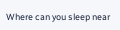Where can you sleep near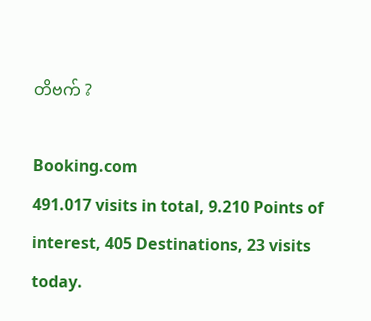တိဗက် ?

Booking.com
491.017 visits in total, 9.210 Points of interest, 405 Destinations, 23 visits today.